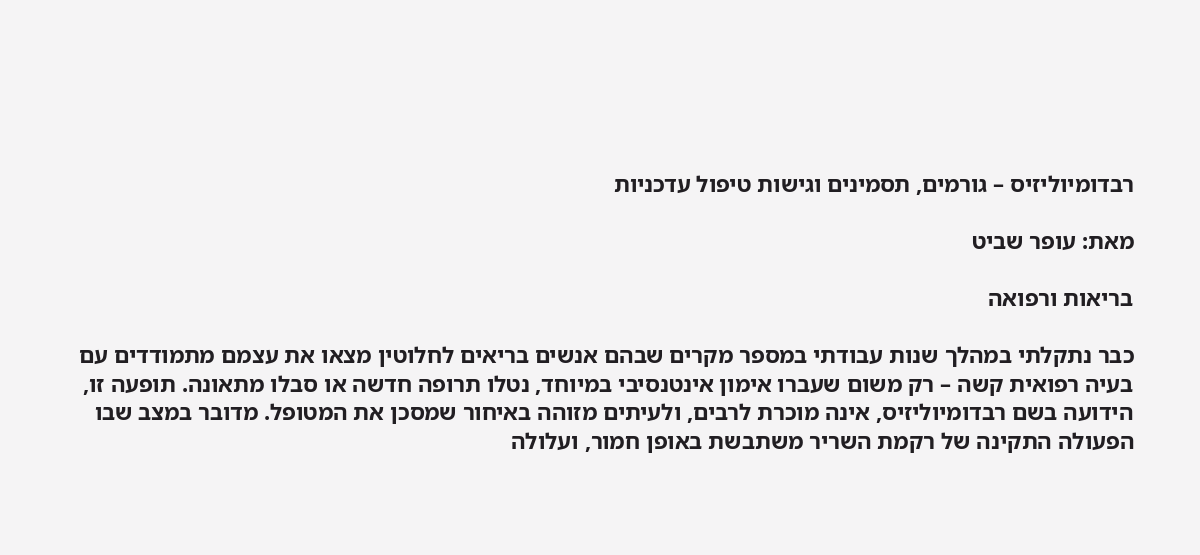רבדומיוליזיס – גורמים, תסמינים וגישות טיפול עדכניות

מאת: עופר שביט

בריאות ורפואה

כבר נתקלתי במהלך שנות עבודתי במספר מקרים שבהם אנשים בריאים לחלוטין מצאו את עצמם מתמודדים עם בעיה רפואית קשה – רק משום שעברו אימון אינטנסיבי במיוחד, נטלו תרופה חדשה או סבלו מתאונה. תופעה זו, הידועה בשם רבדומיוליזיס, אינה מוכרת לרבים, ולעיתים מזוהה באיחור שמסכן את המטופל. מדובר במצב שבו הפעולה התקינה של רקמת השריר משתבשת באופן חמור, ועלולה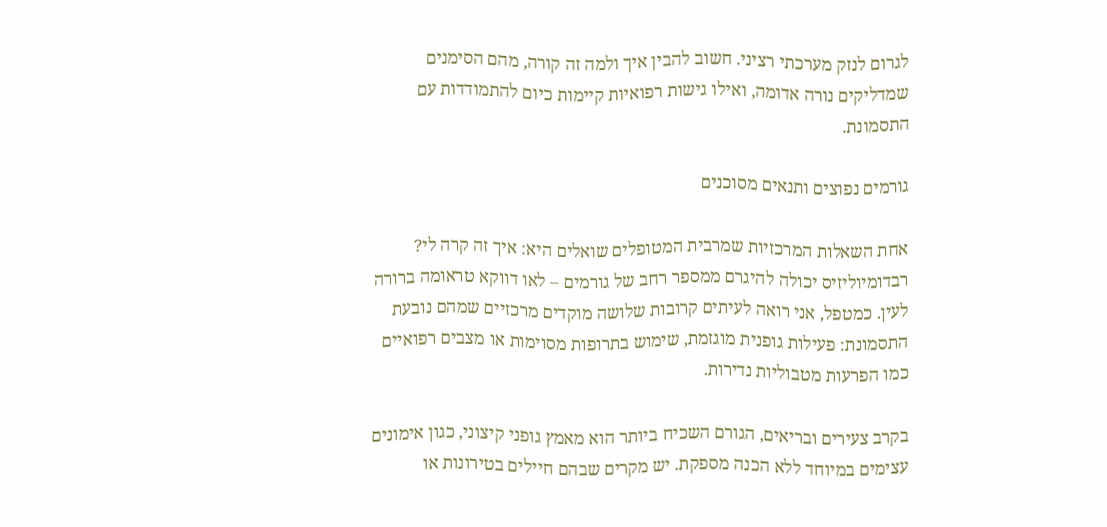לגרום לנזק מערכתי רציני. חשוב להבין איך ולמה זה קורה, מהם הסימנים שמדליקים נורה אדומה, ואילו גישות רפואיות קיימות כיום להתמודדות עם התסמונת.

גורמים נפוצים ותנאים מסוכנים

אחת השאלות המרכזיות שמרבית המטופלים שואלים היא: איך זה קרה לי? רבדומיוליזיס יכולה להיגרם ממספר רחב של גורמים – לאו דווקא טראומה ברורה לעין. כמטפל, אני רואה לעיתים קרובות שלושה מוקדים מרכזיים שמהם נובעת התסמונת: פעילות גופנית מוגזמת, שימוש בתרופות מסוימות או מצבים רפואיים כמו הפרעות מטבוליות נדירות.

בקרב צעירים ובריאים, הגורם השכיח ביותר הוא מאמץ גופני קיצוני, כגון אימונים עצימים במיוחד ללא הכנה מספקת. יש מקרים שבהם חיילים בטירונות או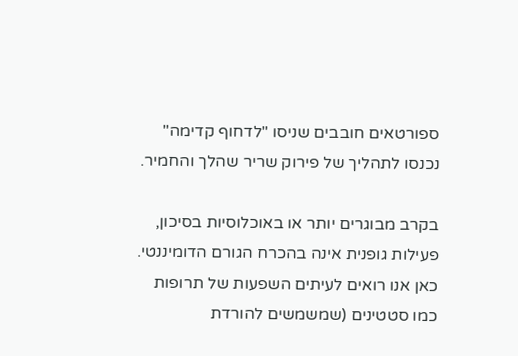ספורטאים חובבים שניסו "לדחוף קדימה" נכנסו לתהליך של פירוק שריר שהלך והחמיר.

בקרב מבוגרים יותר או באוכלוסיות בסיכון, פעילות גופנית אינה בהכרח הגורם הדומיננטי. כאן אנו רואים לעיתים השפעות של תרופות כמו סטטינים (שמשמשים להורדת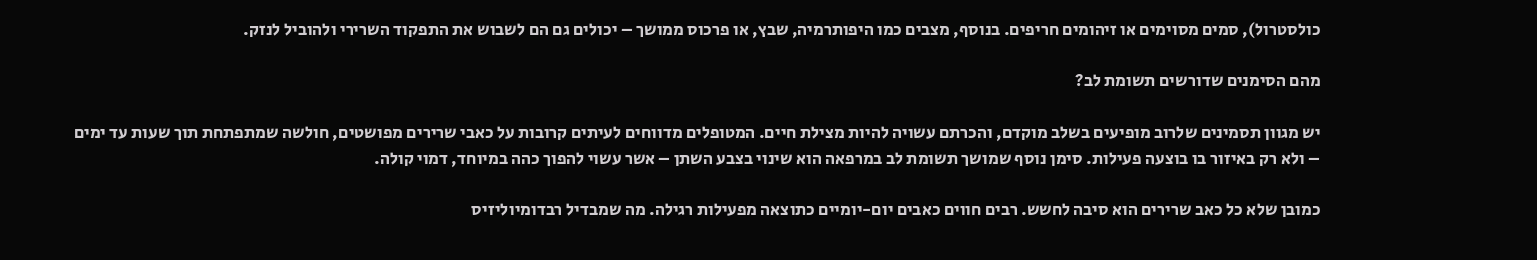כולסטרול), סמים מסוימים או זיהומים חריפים. בנוסף, מצבים כמו היפותרמיה, שבץ, או פרכוס ממושך – יכולים גם הם לשבוש את התפקוד השרירי ולהוביל לנזק.

מהם הסימנים שדורשים תשומת לב?

יש מגוון תסמינים שלרוב מופיעים בשלב מוקדם, והכרתם עשויה להיות מצילת חיים. המטופלים מדווחים לעיתים קרובות על כאבי שרירים מפושטים, חולשה שמתפתחת תוך שעות עד ימים – ולא רק באיזור בו בוצעה פעילות. סימן נוסף שמושך תשומת לב במרפאה הוא שינוי בצבע השתן – אשר עשוי להפוך כהה במיוחד, דמוי קולה.

כמובן שלא כל כאב שרירים הוא סיבה לחשש. רבים חווים כאבים יום-יומיים כתוצאה מפעילות רגילה. מה שמבדיל רבדומיוליזיס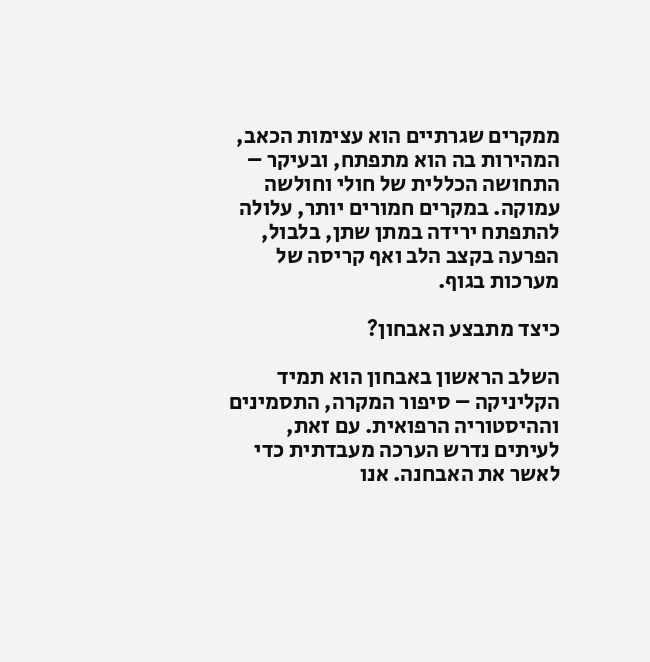ממקרים שגרתיים הוא עצימות הכאב, המהירות בה הוא מתפתח, ובעיקר – התחושה הכללית של חולי וחולשה עמוקה. במקרים חמורים יותר, עלולה להתפתח ירידה במתן שתן, בלבול, הפרעה בקצב הלב ואף קריסה של מערכות בגוף.

כיצד מתבצע האבחון?

השלב הראשון באבחון הוא תמיד הקליניקה – סיפור המקרה, התסמינים וההיסטוריה הרפואית. עם זאת, לעיתים נדרש הערכה מעבדתית כדי לאשר את האבחנה. אנו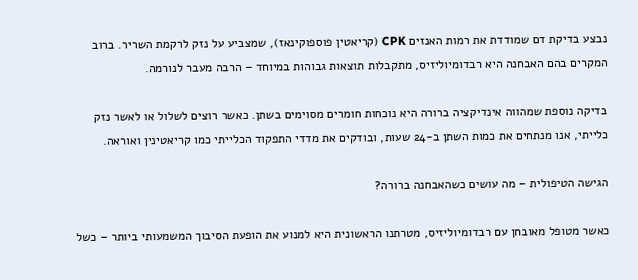נבצע בדיקת דם שמודדת את רמות האנזים CPK (קריאטין פוספוקינאז), שמצביע על נזק לרקמת השריר. ברוב המקרים בהם האבחנה היא רבדומיוליזיס, מתקבלות תוצאות גבוהות במיוחד – הרבה מעבר לנורמה.

בדיקה נוספת שמהווה אינדיקציה ברורה היא נוכחות חומרים מסוימים בשתן. כאשר רוצים לשלול או לאשר נזק כלייתי, אנו מנתחים את כמות השתן ב-24 שעות, ובודקים את מדדי התפקוד הכלייתי כמו קריאטינין ואוראה.

הגישה הטיפולית – מה עושים כשהאבחנה ברורה?

כאשר מטופל מאובחן עם רבדומיוליזיס, מטרתנו הראשונית היא למנוע את הופעת הסיבוך המשמעותי ביותר – כשל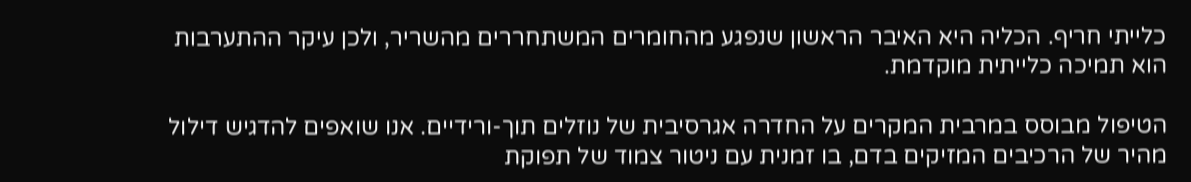כלייתי חריף. הכליה היא האיבר הראשון שנפגע מהחומרים המשתחררים מהשריר, ולכן עיקר ההתערבות הוא תמיכה כלייתית מוקדמת.

הטיפול מבוסס במרבית המקרים על החדרה אגרסיבית של נוזלים תוך-ורידיים. אנו שואפים להדגיש דילול מהיר של הרכיבים המזיקים בדם, בו זמנית עם ניטור צמוד של תפוקת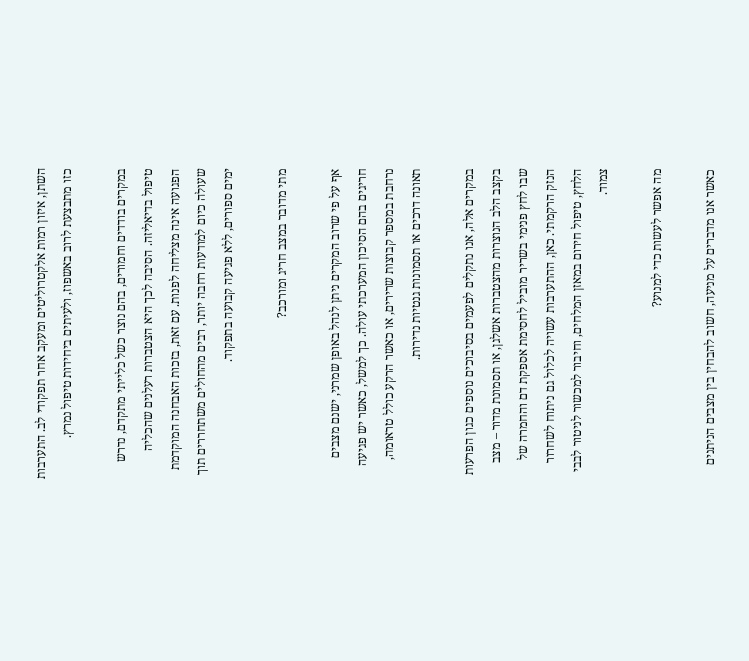השתן, איזון רמות אלקטרוליטים ומעקב אחר תפקודי לב. התערבות כזו מתבצעת לרוב באשפוז, ולעיתים ביחידות טיפול נמרץ.

במקרים בודדים וחמורים, בהם נוצר כשל כלייתי מתקדם, נדרש טיפול בדיאליזה. הסיבה לכך היא הצטברות רעלנים שהכליה הפגועה אינה מצליחה לפנות. עם זאת, בזכות האבחנה המוקדמת שעולה כיום למודעות רחבה יותר, רבים מהחולים משתחררים תוך ימים ספורים, ללא פגיעה קבועה בתפקוד.

מתי מדובר במצב חריג ומורכב?

אף על פי שרוב המקרים ניתן לנהל באופן שמרני, ישנם מצבים חריגים בהם הסיכון המערכתי עולה. כך למשל, כאשר יש פגיעה נרחבת במספר קבוצות שרירים, או כאשר הרקע כולל טראומה, תאונה דרכים או תסמונות גנטיות נדירות.

במקרים אלה, אנו נתקלים לפעמים בסיבוכים נוספים כגון הפרעות בקצב הלב הנוצרות מהצטברות אשלגן, או תסמונת מדור – מצב שבו לחץ פנימי בשריר מוביל לחסימת אספקת דם והחמרה של הנזק הרקמתי. כאן, ההתערבות עשויה לכלול גם ניתוח לשחרור הלחץ, טיפול חירום במאזן המלחים, וחיבור למכשור לניטור לבבי צמוד.

מה אפשר לעשות כדי למנוע?

כאשר אנו מדברים על מניעה, חשוב להבחין בין מצבים הניתנים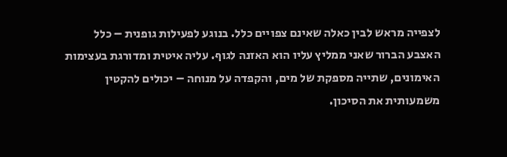לצפייה מראש לבין כאלה שאינם צפויים כלל. בנוגע לפעילות גופנית – כלל האצבע הברור שאני ממליץ עליו הוא האזנה לגוף. עליה איטית ומדורגת בעצימות האימונים, שתייה מספקת של מים, והקפדה על מנוחה – יכולים להקטין משמעותית את הסיכון.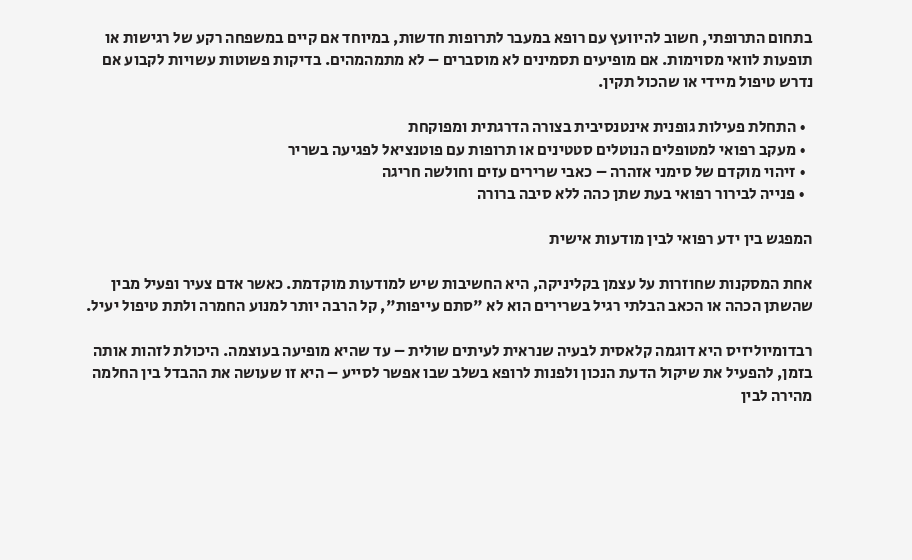בתחום התרופתי, חשוב להיוועץ עם רופא במעבר לתרופות חדשות, במיוחד אם קיים במשפחה רקע של רגישות או תופעות לוואי מסוימות. אם מופיעים תסמינים לא מוסברים – לא מתמהמהים. בדיקות פשוטות עשויות לקבוע אם נדרש טיפול מיידי או שהכול תקין.

  • התחלת פעילות גופנית אינטנסיבית בצורה הדרגתית ומפוקחת
  • מעקב רפואי למטופלים הנוטלים סטטינים או תרופות עם פוטנציאל לפגיעה בשריר
  • זיהוי מוקדם של סימני אזהרה – כאבי שרירים עזים וחולשה חריגה
  • פנייה לבירור רפואי בעת שתן כהה ללא סיבה ברורה

המפגש בין ידע רפואי לבין מודעות אישית

אחת המסקנות שחוזרות על עצמן בקליניקה, היא החשיבות שיש למודעות מוקדמת. כאשר אדם צעיר ופעיל מבין שהשתן הכהה או הכאב הבלתי רגיל בשרירים הוא לא "סתם עייפות", קל הרבה יותר למנוע החמרה ולתת טיפול יעיל.

רבדומיוליזיס היא דוגמה קלאסית לבעיה שנראית לעיתים שולית – עד שהיא מופיעה בעוצמה. היכולת לזהות אותה בזמן, להפעיל את שיקול הדעת הנכון ולפנות לרופא בשלב שבו אפשר לסייע – היא זו שעושה את ההבדל בין החלמה מהירה לבין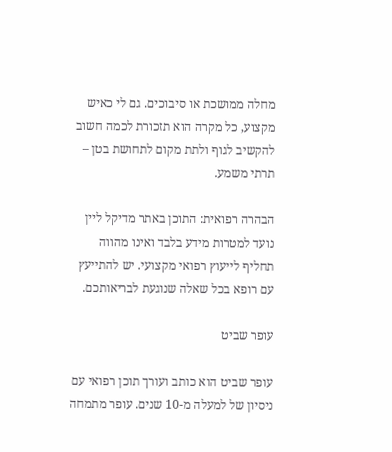מחלה ממושכת או סיבוכים. גם לי כאיש מקצוע, כל מקרה הוא תזכורת לכמה חשוב להקשיב לגוף ולתת מקום לתחושת בטן – תרתי משמע.

הבהרה רפואית: התוכן באתר מדיקל ליין נועד למטרות מידע בלבד ואינו מהווה תחליף לייעוץ רפואי מקצועי. יש להתייעץ עם רופא בכל שאלה שנוגעת לבריאותכם.

עופר שביט

עופר שביט הוא כותב ועורך תוכן רפואי עם ניסיון של למעלה מ-10 שנים. עופר מתמחה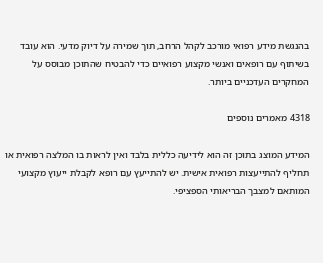בהנגשת מידע רפואי מורכב לקהל הרחב, תוך שמירה על דיוק מדעי. הוא עובד בשיתוף עם רופאים ואנשי מקצוע רפואיים כדי להבטיח שהתוכן מבוסס על המחקרים העדכניים ביותר.

4318 מאמרים נוספים

המידע המוצג בתוכן זה הוא לידיעה כללית בלבד ואין לראות בו המלצה רפואית או תחליף להתייעצות רפואית אישית. יש להתייעץ עם רופא לקבלת ייעוץ מקצועי המותאם למצבך הבריאותי הספציפי.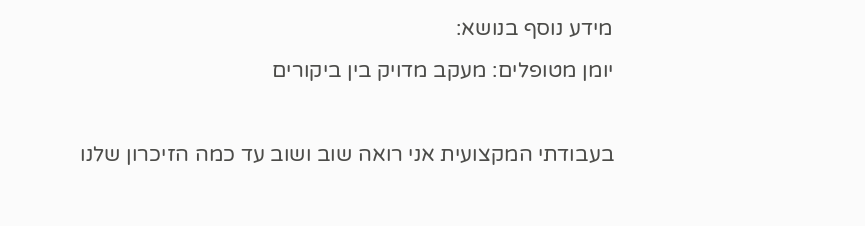מידע נוסף בנושא:
יומן מטופלים: מעקב מדויק בין ביקורים

בעבודתי המקצועית אני רואה שוב ושוב עד כמה הזיכרון שלנו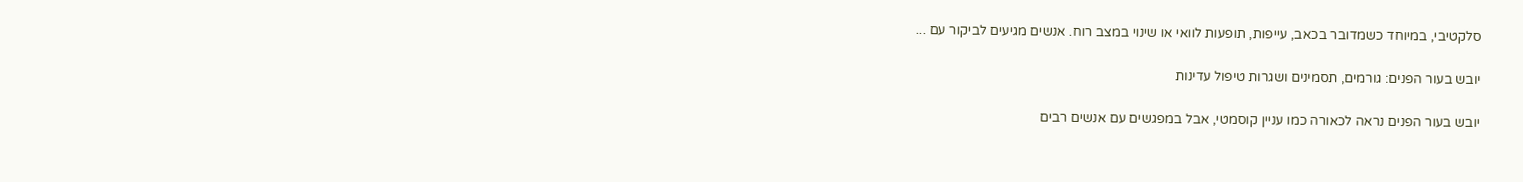סלקטיבי, במיוחד כשמדובר בכאב, עייפות, תופעות לוואי או שינוי במצב רוח. אנשים מגיעים לביקור עם ...

יובש בעור הפנים: גורמים, תסמינים ושגרות טיפול עדינות

יובש בעור הפנים נראה לכאורה כמו עניין קוסמטי, אבל במפגשים עם אנשים רבים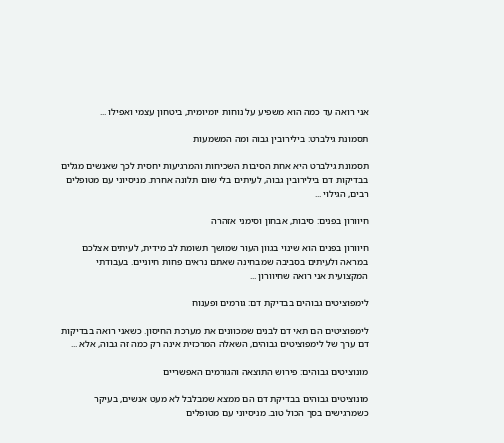אני רואה עד כמה הוא משפיע על נוחות יומיומית, ביטחון עצמי ואפילו ...

תסמונת גילברט: בילירובין גבוה ומה המשמעות

תסמונת גילברט היא אחת הסיבות השכיחות והמרגיעות יחסית לכך שאנשים מגלים בבדיקות דם בילירובין גבוה, לעיתים בלי שום תלונה אחרת. מניסיוני עם מטופלים רבים, הגילוי ...

חיוורון בפנים: סיבות, אבחון וסימני אזהרה

חיוורון בפנים הוא שינוי בגוון העור שמושך תשומת לב מידית, לעיתים אצלכם במראה ולעיתים בסביבה שמבחינה שאתם נראים פחות חיוניים. בעבודתי המקצועית אני רואה שחיוורון ...

לימפוציטים גבוהים בבדיקת דם: גורמים ופענוח

לימפוציטים הם תאי דם לבנים שמכוונים את מערכת החיסון. כשאני רואה בבדיקות דם ערך של לימפוציטים גבוהים, השאלה המרכזית אינה רק כמה זה גבוה, אלא ...

מונוציטים גבוהים: פירוש התוצאה והגורמים האפשריים

מונוציטים גבוהים בבדיקת דם הם ממצא שמבלבל לא מעט אנשים, בעיקר כשמרגישים בסך הכול טוב. מניסיוני עם מטופלים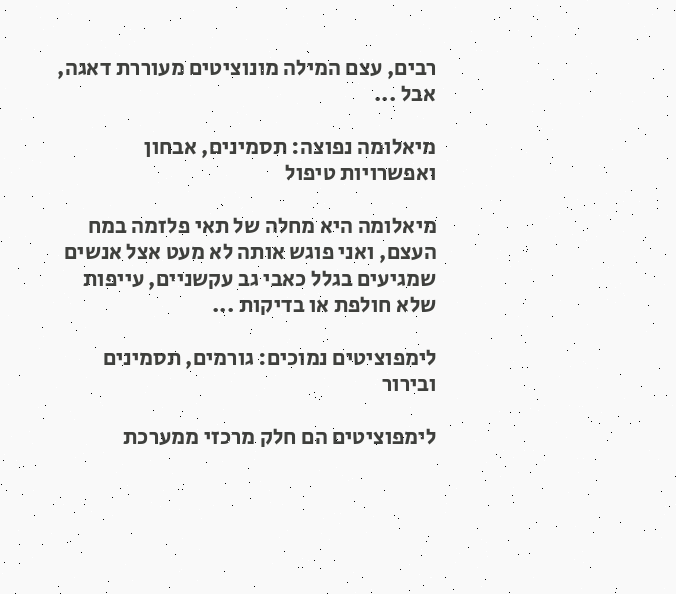רבים, עצם המילה מונוציטים מעוררת דאגה, אבל ...

מיאלומה נפוצה: תסמינים, אבחון ואפשרויות טיפול

מיאלומה היא מחלה של תאי פלזמה במח העצם, ואני פוגש אותה לא מעט אצל אנשים שמגיעים בגלל כאבי גב עקשניים, עייפות שלא חולפת או בדיקות ...

לימפוציטים נמוכים: גורמים, תסמינים ובירור

לימפוציטים הם חלק מרכזי ממערכת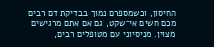החיסון, וכשמספרם נמוך בבדיקת דם רבים מכם חשים אי־שקט, גם אם אתם מרגישים מצוין. מניסיוני עם מטופלים רבים,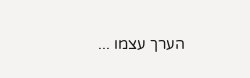הערך עצמו ...